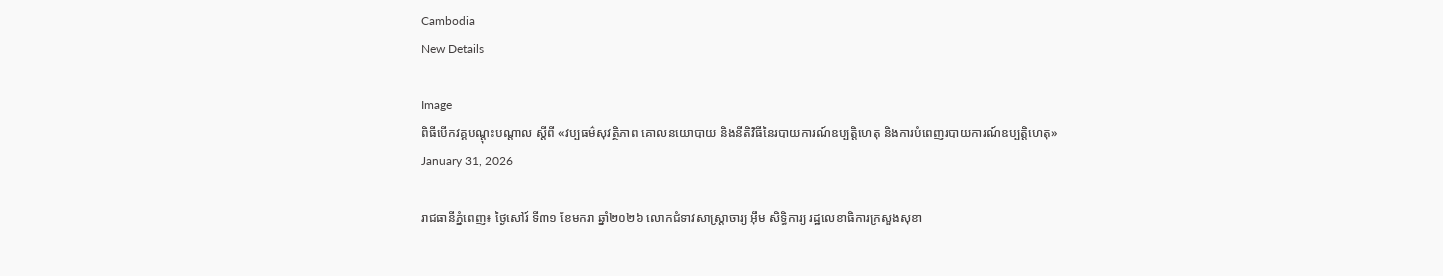Cambodia
New Details

Image
ពិធីបើកវគ្គបណ្តុះបណ្តាល ស្តីពី «វប្បធម៌សុវត្ថិភាព គោលនយោបាយ និងនីតិវិធីនៃរបាយការណ៍ឧប្បត្តិហេតុ និងការបំពេញរបាយការណ៍ឧប្បត្តិហេតុ»
January 31, 2026

រាជធានីភ្នំពេញ៖ ថ្ងៃសៅរ៍ ទី៣១ ខែមករា ឆ្នាំ២០២៦ លោកជំទាវសាស្ត្រាចារ្យ អ៊ឹម សិទ្ធិការ្យ រដ្ឋលេខាធិការក្រសួងសុខា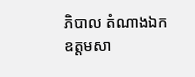ភិបាល តំណាងឯកឧត្តមសា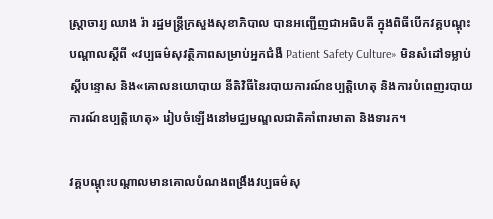ស្ត្រាចារ្យ ឈាង រ៉ា រដ្ឋមន្ត្រីក្រសួងសុខាភិបាល បានអញ្ជើញជាអធិបតី ក្នុងពិធីបើកវគ្គបណ្តុះបណ្តាលស្តីពី «វប្បធម៌សុវត្ថិភាពសម្រាប់អ្នកជំងឺ Patient Safety Culture» មិនសំដៅទម្លាប់ស្តីបន្ទោស និង«គោលនយោបាយ នីតិវិធីនៃរបាយការណ៍ឧប្បត្តិហេតុ និងការបំពេញរបាយការណ៍ឧប្បត្តិហេតុ» រៀបចំឡើងនៅមជ្ឈមណ្ឌលជាតិគាំពារមាតា និងទារក។

វគ្គបណ្តុះបណ្តាលមានគោលបំណងពង្រឹងវប្បធម៌សុ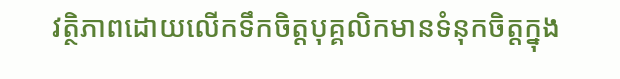វត្ថិភាពដោយលើកទឹកចិត្តបុគ្គលិកមានទំនុកចិត្តក្នុង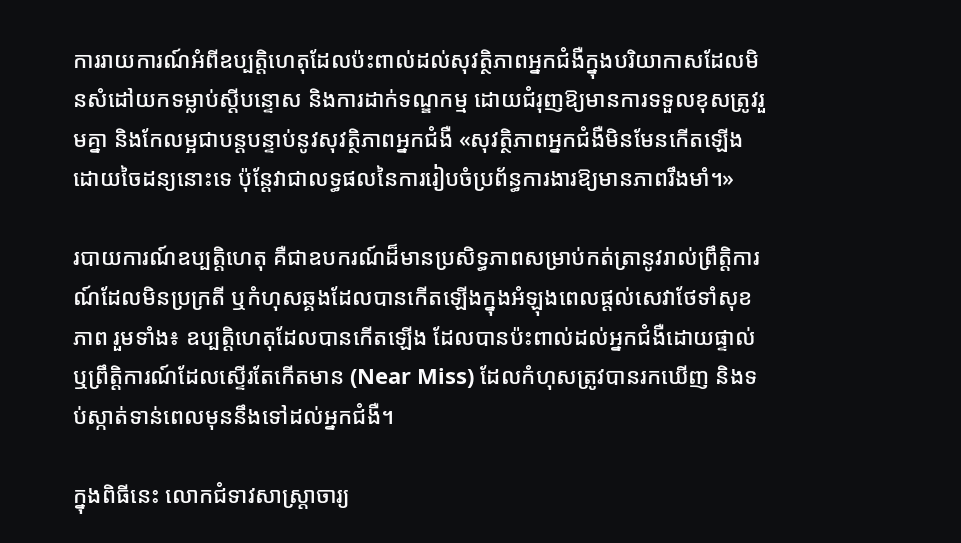ការរាយការណ៍អំពីឧប្បត្តិហេតុដែលប៉ះពាល់ដល់សុវត្ថិភាពអ្នកជំងឺក្នុងបរិយាកាសដែលមិនសំដៅយកទម្លាប់ស្តីបន្ទោស និងការដាក់ទណ្ឌកម្ម ដោយជំរុញឱ្យមានការទទួលខុសត្រូវរួមគ្នា និងកែលម្អជាបន្តបន្ទាប់នូវសុវត្ថិភាពអ្នកជំងឺ «សុវត្ថិភាពអ្នកជំងឺមិនមែនកើតឡើងដោយចៃដន្យនោះទេ ប៉ុន្តែវាជាលទ្ធផលនៃការរៀបចំប្រព័ន្ធការងារឱ្យមានភាពរឹងមាំ។»

របាយការណ៍ឧប្បត្តិហេតុ គឺជាឧបករណ៍ដ៏មានប្រសិទ្ធភាពសម្រាប់កត់ត្រានូវរាល់ព្រឹត្តិការណ៍ដែលមិនប្រក្រតី ឬកំហុសឆ្គងដែលបានកើតឡើងក្នុងអំឡុងពេលផ្តល់សេវាថែទាំសុខភាព រួមទាំង៖ ឧប្បត្តិហេតុដែលបានកើតឡើង ដែលបានប៉ះពាល់ដល់អ្នកជំងឺដោយផ្ទាល់ ឬព្រឹត្តិការណ៍ដែលស្ទើរតែកើតមាន (Near Miss) ដែលកំហុសត្រូវបានរកឃើញ និងទប់ស្កាត់ទាន់ពេលមុននឹងទៅដល់អ្នកជំងឺ។

ក្នុងពិធីនេះ លោកជំទាវសាស្ត្រាចារ្យ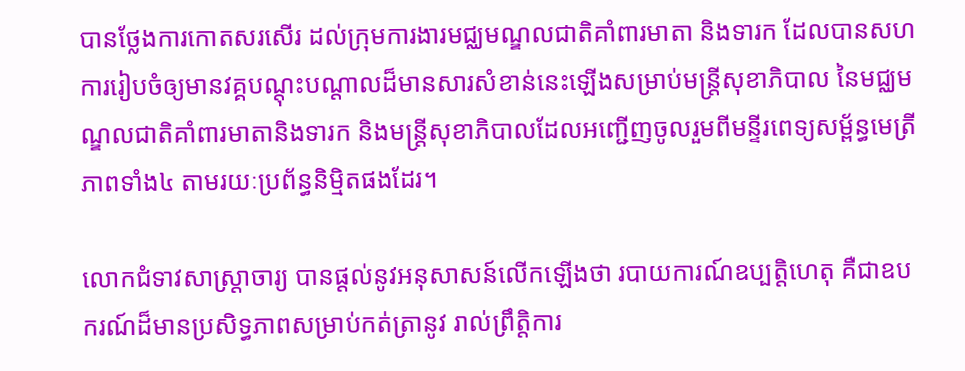បានថ្លែងការកោតសរសើរ ដល់ក្រុមការងារមជ្ឈមណ្ឌលជាតិគាំពារមាតា និងទារក ដែលបានសហការរៀបចំឲ្យមានវគ្គបណ្តុះបណ្តាលដ៏មានសារសំខាន់នេះឡើងសម្រាប់មន្ត្រីសុខាភិបាល នៃមជ្ឈមណ្ឌលជាតិគាំពារមាតានិងទារក និងមន្រ្តីសុខាភិបាលដែលអញ្ជើញចូលរួមពីមន្ទីរពេទ្យសម្ព័ន្ធមេត្រីភាពទាំង៤ តាមរយៈប្រព័ន្ធនិម្មិតផងដែរ។

លោកជំទាវសាស្ត្រាចារ្យ បានផ្តល់នូវអនុសាសន៍លើកឡើងថា របាយការណ៍ឧប្បត្តិហេតុ គឺជាឧបករណ៍ដ៏មានប្រសិទ្ធភាពសម្រាប់កត់ត្រានូវ រាល់ព្រឹត្តិការ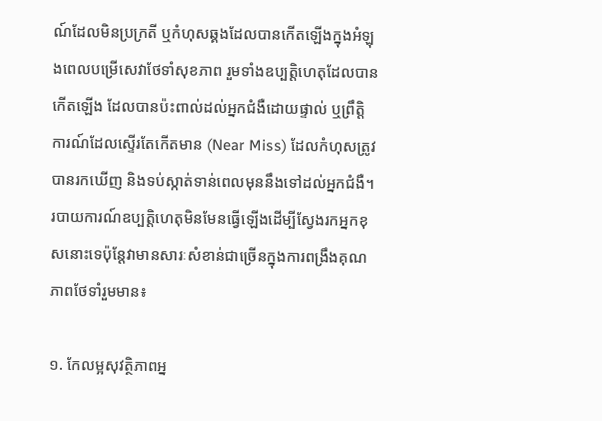ណ៍ដែលមិនប្រក្រតី ឬកំហុសឆ្គងដែលបានកើតឡើងក្នុងអំឡុងពេលបម្រើសេវាថែទាំសុខភាព រួមទាំងឧប្បត្តិហេតុដែលបានកើតឡើង ដែលបានប៉ះពាល់ដល់អ្នកជំងឺដោយផ្ទាល់ ឬព្រឹត្តិការណ៍ដែលស្ទើរតែកើតមាន (Near Miss) ដែលកំហុសត្រូវបានរកឃើញ និងទប់ស្កាត់ទាន់ពេលមុននឹងទៅដល់អ្នកជំងឺ។ របាយការណ៍ឧប្បត្តិហេតុមិនមែនធ្វើឡើងដើម្បីស្វែងរកអ្នកខុសនោះទេប៉ុន្តែវាមានសារៈសំខាន់ជាច្រើនក្នុងការពង្រឹងគុណភាពថែទាំរួមមាន៖

១. កែលម្អសុវត្ថិភាពអ្ន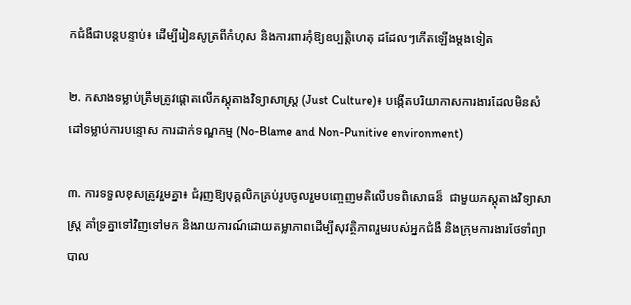កជំងឺជាបន្តបន្ទាប់៖ ដើម្បីរៀនសូត្រពីកំហុស និងការពារកុំឱ្យឧប្បត្តិហេតុ ដដែលៗកើតឡើងម្តងទៀត

២. កសាងទម្លាប់ត្រឹមត្រូវផ្តោតលើភស្តុតាងវិទ្យាសាស្ត្រ (Just Culture)៖ បង្កើតបរិយាកាសការងារដែលមិនសំដៅទម្លាប់ការបន្ទោស ការដាក់ទណ្ឌកម្ម (No-Blame and Non-Punitive environment)

៣. ការទទួលខុសត្រូវរួមគ្នា៖ ជំរុញឱ្យបុគ្គលិកគ្រប់រូបចូលរួមបញ្ចេញមតិលើបទពិសោធន៏  ជាមួយភស្តុតាងវិទ្យាសាស្ត្រ គាំទ្រគ្នាទៅវិញទៅមក និងរាយការណ៍ដោយតម្លាភាពដើម្បីសុវត្ថិភាពរួមរបស់អ្នកជំងឺ និងក្រុមការងារថែទាំព្យាបាល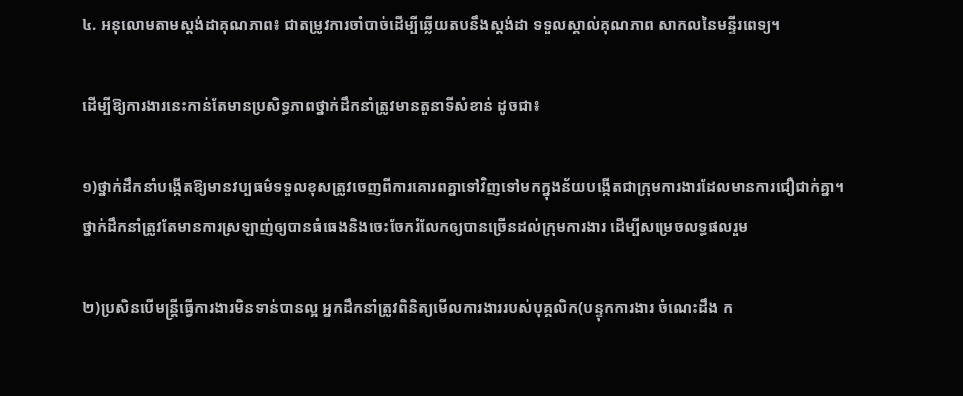៤. អនុលោមតាមស្តង់ដាគុណភាព៖ ជាតម្រូវការចាំបាច់ដើម្បីឆ្លើយតបនឹងស្តង់ដា ទទួលស្គាល់គុណភាព សាកលនៃមន្ទីរពេទ្យ។

ដើម្បីឱ្យការងារនេះកាន់តែមានប្រសិទ្ធភាពថ្នាក់ដឹកនាំត្រូវមានតួនាទីសំខាន់ ដូចជា៖

១)ថ្នាក់ដឹកនាំបង្កើតឱ្យមានវប្បធម៌ទទួលខុសត្រូវចេញពីការគោរពគ្នាទៅវិញទៅមកក្នុងន័យបង្កើតជាក្រុមការងារដែលមានការជឿជាក់គ្នា។ថ្នាក់ដឹកនាំត្រូវតែមានការស្រឡាញ់ឲ្យបានធំធេងនិងចេះចែករំលែកឲ្យបានច្រើនដល់ក្រុមការងារ ដើម្បីសម្រេចលទ្ធផលរួម

២)ប្រសិនបើមន្ត្រីធ្វើការងារមិនទាន់បានល្អ អ្នកដឹកនាំត្រូវពិនិត្យមើលការងាររបស់បុគ្គលិក(បន្ទុកការងារ ចំណេះដឹង ក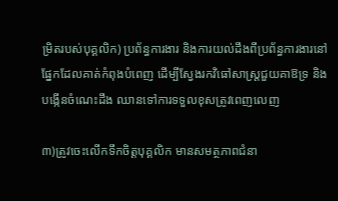ម្រិតរបស់បុគ្គលិក) ប្រព័ន្ធការងារ និងការយល់ដឹងពីប្រព័ន្ធការងារនៅផ្នែកដែលគាត់កំពុងបំពេញ ដើម្បីស្វែងរកវិធៅសាស្ត្រជួយគាឱទ្រ និងបង្កើនចំណេះដឹង ឈានទៅការទទួលខុសត្រូវពេញលេញ

៣)ត្រូវចេះលើកទឹកចិត្តបុគ្គលិក មានសមត្ថភាពជំនា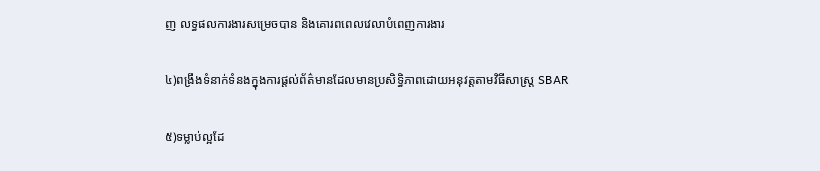ញ លទ្ធផលការងារសម្រេចបាន និងគោរពពេលវេលាបំពេញការងារ

៤)ពង្រឹងទំនាក់ទំនងក្នុងការផ្តល់ព័ត៌មានដែលមានប្រសិទ្ធិភាពដោយអនុវត្តតាមវិធីសាស្ត្រ SBAR

៥)ទម្លាប់ល្អដែ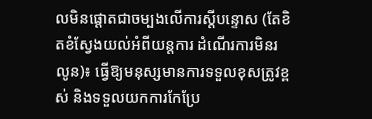លមិនផ្តោតជាចម្បងលើការស្តីបន្ទោស (តែខិតខំស្វែងយល់អំពីយន្តការ ដំណើរការមិនរលូន)៖ ធ្វើឱ្យមនុស្សមានការទទួលខុសត្រូវខ្ពស់ និងទទួលយកការកែប្រែ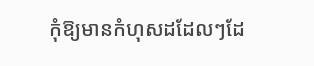កុំឱ្យមានកំហុសដដែលៗដែ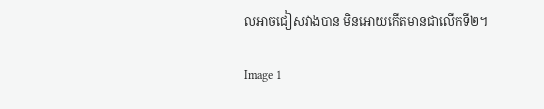លអាចជៀសវាងបាន មិនអោយកើតមានជាលើកទី២។

Image 1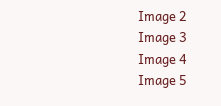Image 2
Image 3
Image 4
Image 5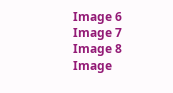Image 6
Image 7
Image 8
Image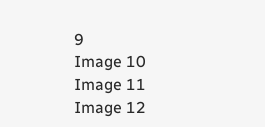9
Image 10
Image 11
Image 12